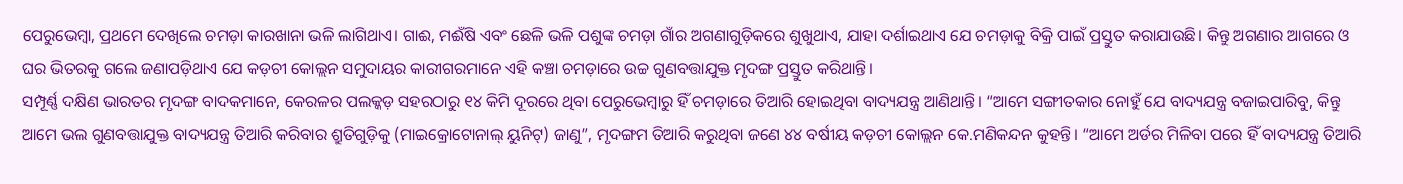ପେରୁଭେମ୍ବା, ପ୍ରଥମେ ଦେଖିଲେ ଚମଡ଼ା କାରଖାନା ଭଳି ଲାଗିଥାଏ। ଗାଈ, ମଈଁଷି ଏବଂ ଛେଳି ଭଳି ପଶୁଙ୍କ ଚମଡ଼ା ଗାଁର ଅଗଣାଗୁଡ଼ିକରେ ଶୁଖୁଥାଏ, ଯାହା ଦର୍ଶାଇଥାଏ ଯେ ଚମଡ଼ାକୁ ବିକ୍ରି ପାଇଁ ପ୍ରସ୍ତୁତ କରାଯାଉଛି। କିନ୍ତୁ ଅଗଣାର ଆଗରେ ଓ ଘର ଭିତରକୁ ଗଲେ ଜଣାପଡ଼ିଥାଏ ଯେ କଡ଼ଚୀ କୋଲ୍ଲନ ସମୁଦାୟର କାରୀଗରମାନେ ଏହି କଞ୍ଚା ଚମଡ଼ାରେ ଉଚ୍ଚ ଗୁଣବତ୍ତାଯୁକ୍ତ ମୃଦଙ୍ଗ ପ୍ରସ୍ତୁତ କରିଥାନ୍ତି।
ସମ୍ପୂର୍ଣ୍ଣ ଦକ୍ଷିଣ ଭାରତର ମୃଦଙ୍ଗ ବାଦକମାନେ, କେରଳର ପଲକ୍କଡ଼ ସହରଠାରୁ ୧୪ କିମି ଦୂରରେ ଥିବା ପେରୁଭେମ୍ବାରୁ ହିଁ ଚମଡ଼ାରେ ତିଆରି ହୋଇଥିବା ବାଦ୍ୟଯନ୍ତ୍ର ଆଣିଥାନ୍ତି। “ଆମେ ସଙ୍ଗୀତକାର ନୋହୁଁ ଯେ ବାଦ୍ୟଯନ୍ତ୍ର ବଜାଇପାରିବୁ, କିନ୍ତୁ ଆମେ ଭଲ ଗୁଣବତ୍ତାଯୁକ୍ତ ବାଦ୍ୟଯନ୍ତ୍ର ତିଆରି କରିବାର ଶ୍ରୁତିଗୁଡ଼ିକୁ (ମାଇକ୍ରୋଟୋନାଲ୍ ୟୁନିଟ୍) ଜାଣୁ”, ମୃଦଙ୍ଗମ ତିଆରି କରୁଥିବା ଜଣେ ୪୪ ବର୍ଷୀୟ କଡ଼ଚୀ କୋଲ୍ଲନ କେ.ମଣିକନ୍ଦନ କୁହନ୍ତି। “ଆମେ ଅର୍ଡର ମିଳିବା ପରେ ହିଁ ବାଦ୍ୟଯନ୍ତ୍ର ତିଆରି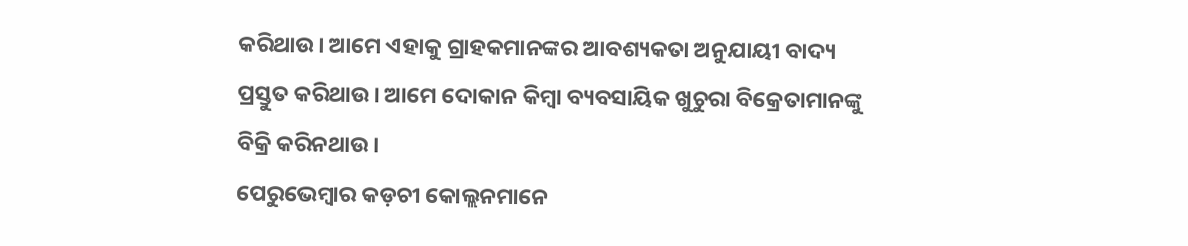କରିଥାଉ। ଆମେ ଏହାକୁ ଗ୍ରାହକମାନଙ୍କର ଆବଶ୍ୟକତା ଅନୁଯାୟୀ ବାଦ୍ୟ ପ୍ରସ୍ତୁତ କରିଥାଉ। ଆମେ ଦୋକାନ କିମ୍ବା ବ୍ୟବସାୟିକ ଖୁଚୁରା ବିକ୍ରେତାମାନଙ୍କୁ ବିକ୍ରି କରିନଥାଉ।
ପେରୁଭେମ୍ବାର କଡ଼ଚୀ କୋଲ୍ଲନମାନେ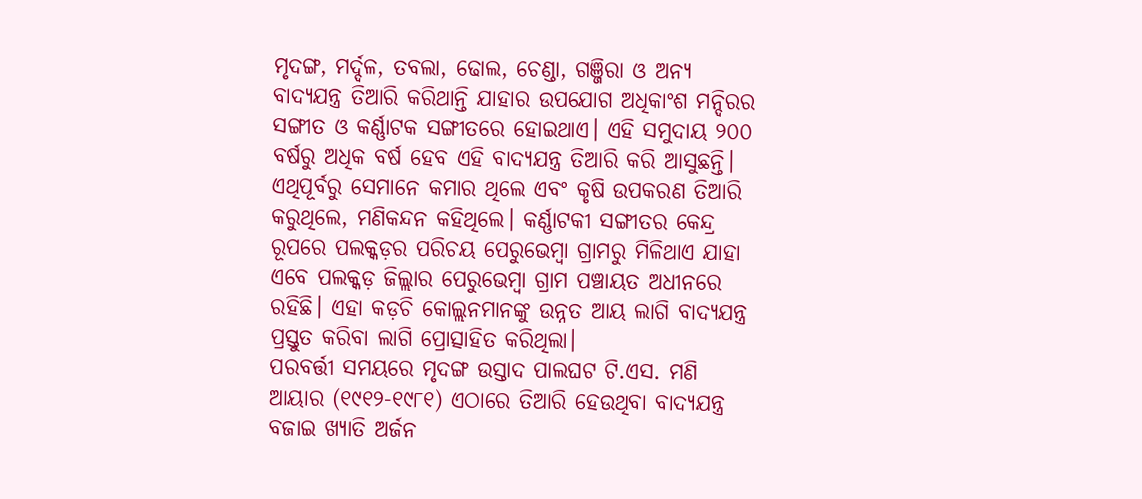ମୃଦଙ୍ଗ, ମର୍ଦ୍ଦଳ, ତବଲା, ଢୋଲ, ଚେଣ୍ଡା, ଗଞ୍ଜିରା ଓ ଅନ୍ୟ ବାଦ୍ୟଯନ୍ତ୍ର ତିଆରି କରିଥାନ୍ତି ଯାହାର ଉପଯୋଗ ଅଧିକାଂଶ ମନ୍ଦିରର ସଙ୍ଗୀତ ଓ କର୍ଣ୍ଣାଟକ ସଙ୍ଗୀତରେ ହୋଇଥାଏ। ଏହି ସମୁଦାୟ ୨୦୦ ବର୍ଷରୁ ଅଧିକ ବର୍ଷ ହେବ ଏହି ବାଦ୍ୟଯନ୍ତ୍ର ତିଆରି କରି ଆସୁଛନ୍ତି। ଏଥିପୂର୍ବରୁ ସେମାନେ କମାର ଥିଲେ ଏବଂ କୃଷି ଉପକରଣ ତିଆରି କରୁଥିଲେ, ମଣିକନ୍ଦନ କହିଥିଲେ। କର୍ଣ୍ଣାଟକୀ ସଙ୍ଗୀତର କେନ୍ଦ୍ର ରୂପରେ ପଲକ୍କଡ଼ର ପରିଚୟ ପେରୁଭେମ୍ବା ଗ୍ରାମରୁ ମିଳିଥାଏ ଯାହା ଏବେ ପଲକ୍କଡ଼ ଜିଲ୍ଲାର ପେରୁଭେମ୍ବା ଗ୍ରାମ ପଞ୍ଚାୟତ ଅଧୀନରେ ରହିଛି। ଏହା କଡ଼ଚି କୋଲ୍ଲନମାନଙ୍କୁ ଉନ୍ନତ ଆୟ ଲାଗି ବାଦ୍ୟଯନ୍ତ୍ର ପ୍ରସ୍ତୁତ କରିବା ଲାଗି ପ୍ରୋତ୍ସାହିତ କରିଥିଲା।
ପରବର୍ତ୍ତୀ ସମୟରେ ମୃଦଙ୍ଗ ଉସ୍ତାଦ ପାଲଘଟ ଟି.ଏସ. ମଣି ଆୟାର (୧୯୧୨-୧୯୮୧) ଏଠାରେ ତିଆରି ହେଉଥିବା ବାଦ୍ୟଯନ୍ତ୍ର ବଜାଇ ଖ୍ୟାତି ଅର୍ଜନ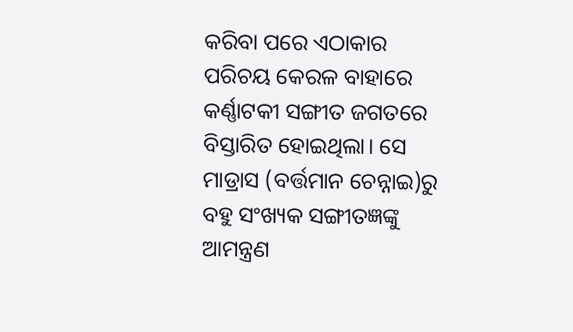କରିବା ପରେ ଏଠାକାର ପରିଚୟ କେରଳ ବାହାରେ କର୍ଣ୍ଣାଟକୀ ସଙ୍ଗୀତ ଜଗତରେ ବିସ୍ତାରିତ ହୋଇଥିଲା। ସେ ମାଡ୍ରାସ (ବର୍ତ୍ତମାନ ଚେନ୍ନାଇ)ରୁ ବହୁ ସଂଖ୍ୟକ ସଙ୍ଗୀତଜ୍ଞଙ୍କୁ ଆମନ୍ତ୍ରଣ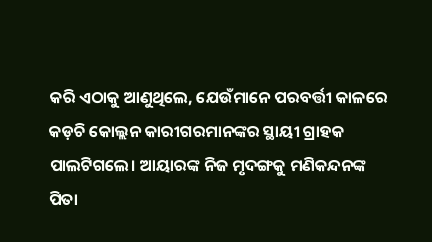କରି ଏଠାକୁ ଆଣୁଥିଲେ, ଯେଉଁମାନେ ପରବର୍ତ୍ତୀ କାଳରେ କଡ଼ଚି କୋଲ୍ଲନ କାରୀଗରମାନଙ୍କର ସ୍ଥାୟୀ ଗ୍ରାହକ ପାଲଟିଗଲେ। ଆୟାରଙ୍କ ନିଜ ମୃଦଙ୍ଗକୁ ମଣିକନ୍ଦନଙ୍କ ପିତା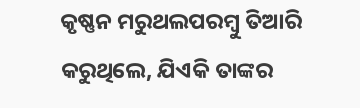କୃଷ୍ଣନ ମରୁଥଲପରମ୍ବୁ ତିଆରି କରୁଥିଲେ, ଯିଏକି ତାଙ୍କର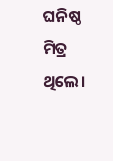ଘନିଷ୍ଠ ମିତ୍ର ଥିଲେ।